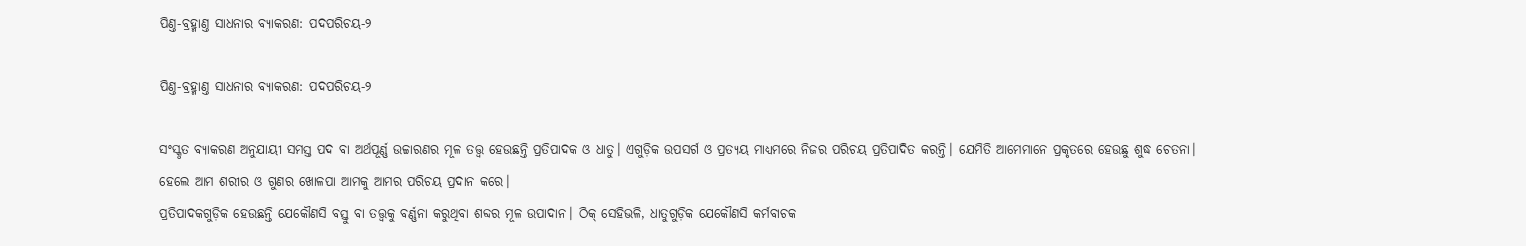ପିଣ୍ତ-ବ୍ରହ୍ମାଣ୍ତ ସାଧନାର ବ୍ୟାକରଣ: ପଦପରିଚୟ-୨

ପିଣ୍ତ-ବ୍ରହ୍ମାଣ୍ତ ସାଧନାର ବ୍ୟାକରଣ: ପଦପରିଚୟ-୨

ସଂସ୍କୃତ ବ୍ୟାକରଣ ଅନୁଯାୟୀ ସମସ୍ତ ପଦ ବା ଅର୍ଥପୂର୍ଣ୍ଣ ଉଚ୍ଚାରଣର ମୂଳ ତତ୍ତ୍ୱ ହେଉଛନ୍ତି ପ୍ରତିପାଦକ ଓ ଧାତୁ। ଏଗୁଡ଼ିକ ଉପସର୍ଗ ଓ ପ୍ରତ୍ୟୟ ମାଧ୍ୟମରେ ନିଜର ପରିଚୟ ପ୍ରତିପାଦିତ କରନ୍ତି। ଯେମିତି ଆମେମାନେ ପ୍ରକୃତରେ ହେଉଛୁ ଶୁଦ୍ଧ ଚେତନା। ହେଲେ ଆମ ଶରୀର ଓ ଗୁଣର ଖୋଳପା ଆମକୁ ଆମର ପରିଚୟ ପ୍ରଦାନ କରେ।
ପ୍ରତିପାଦକଗୁଡ଼ିକ ହେଉଛନ୍ତି ଯେକୌଣସି ବସ୍ତୁ ବା ତତ୍ତ୍ୱକୁ ବର୍ଣ୍ଣନା କରୁଥିବା ଶବ୍ଦର ମୂଳ ଉପାଦାନ। ଠିକ୍ ସେହିଭଳି, ଧାତୁଗୁଡ଼ିକ ଯେକୌଣସି କର୍ମବାଚକ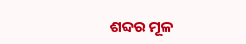ଶବ୍ଦର ମୂଳ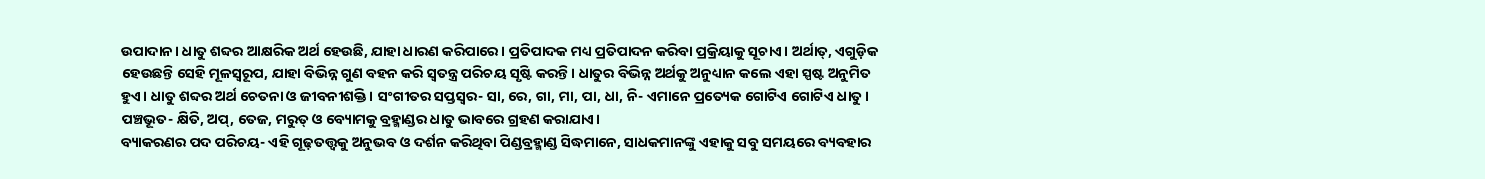ଉପାଦାନ। ଧାତୁ ଶବ୍ଦର ଆକ୍ଷରିକ ଅର୍ଥ ହେଉଛି, ଯାହା ଧାରଣ କରିପାରେ। ପ୍ରତିପାଦକ ମଧ୍ୟ ପ୍ରତିପାଦନ କରିବା ପ୍ରକ୍ରିୟାକୁ ସୂଚାଏ। ଅର୍ଥାତ୍‌, ଏଗୁଡ଼ିକ ହେଉଛନ୍ତି ସେହି ମୂଳସ୍ୱରୂପ, ଯାହା ବିଭିନ୍ନ ଗୁଣ ବହନ କରି ସ୍ୱତନ୍ତ୍ର ପରିଚୟ ସୃଷ୍ଟି କରନ୍ତି। ଧାତୁର ବିଭିନ୍ନ ଅର୍ଥକୁ ଅନୁଧ୍ୟାନ କଲେ ଏହା ସ୍ପଷ୍ଟ ଅନୁମିତ ହୁଏ। ଧାତୁ ଶବ୍ଦର ଅର୍ଥ ଚେତନା ଓ ଜୀବନୀଶକ୍ତି। ସଂଗୀତର ସପ୍ତସ୍ୱର- ସା, ରେ, ଗା, ମା, ପା, ଧା, ନି- ଏମାନେ ପ୍ରତ୍ୟେକ ଗୋଟିଏ ଗୋଟିଏ ଧାତୁ। ପଞ୍ଚଭୂତ- କ୍ଷିତି, ଅପ୍‌, ତେଜ, ମରୁତ୍‌ ଓ ବ୍ୟୋମକୁ ବ୍ରହ୍ମାଣ୍ଡର ଧାତୁ ଭାବରେ ଗ୍ରହଣ କରାଯାଏ।
ବ୍ୟାକରଣର ପଦ ପରିଚୟ- ଏହି ଗୂଢ଼ତତ୍ତ୍ୱକୁ ଅନୁଭବ ଓ ଦର୍ଶନ କରିଥିବା ପିଣ୍ଡବ୍ରହ୍ମାଣ୍ଡ ସିଦ୍ଧମାନେ, ସାଧକମାନଙ୍କୁ ଏହାକୁ ସବୁ ସମୟରେ ବ୍ୟବହାର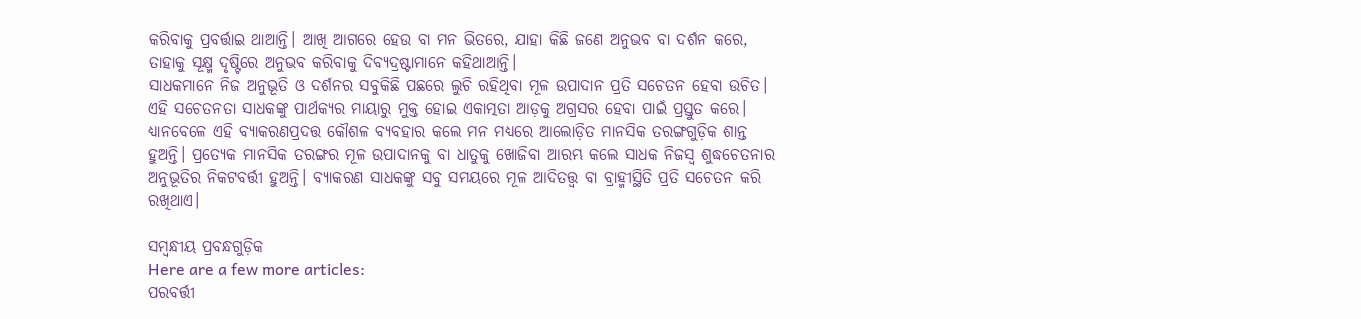କରିବାକୁ ପ୍ରବର୍ତ୍ତାଇ ଥାଆନ୍ତି। ଆଖି ଆଗରେ ହେଉ ବା ମନ ଭିତରେ, ଯାହା କିଛି ଜଣେ ଅନୁଭବ ବା ଦର୍ଶନ କରେ, ତାହାକୁ ସୂକ୍ଷ୍ମ ଦୃଷ୍ଟିରେ ଅନୁଭବ କରିବାକୁ ଦିବ୍ୟଦ୍ରଷ୍ଟାମାନେ କହିଥାଆନ୍ତି।
ସାଧକମାନେ ନିଜ ଅନୁଭୂତି ଓ ଦର୍ଶନର ସବୁକିଛି ପଛରେ ଲୁଚି ରହିଥିବା ମୂଳ ଉପାଦାନ ପ୍ରତି ସଚେତନ ହେବା ଉଚିତ। ଏହି ସଚେତନତା ସାଧକଙ୍କୁ ପାର୍ଥକ୍ୟର ମାୟାରୁ ମୁକ୍ତ ହୋଇ ଏକାତ୍ମତା ଆଡ଼କୁ ଅଗ୍ରସର ହେବା ପାଇଁ ପ୍ରସ୍ତୁତ କରେ। ଧ୍ୟାନବେଳେ ଏହି ବ୍ୟାକରଣପ୍ରଦତ୍ତ କୌଶଳ ବ୍ୟବହାର କଲେ ମନ ମଧ୍ୟରେ ଆଲୋଡ଼ିତ ମାନସିକ ତରଙ୍ଗଗୁଡ଼ିକ ଶାନ୍ତ ହୁଅନ୍ତି। ପ୍ରତ୍ୟେକ ମାନସିକ ତରଙ୍ଗର ମୂଳ ଉପାଦାନକୁ ବା ଧାତୁକୁ ଖୋଜିବା ଆରମ୍ଭ କଲେ ସାଧକ ନିଜସ୍ୱ ଶୁଦ୍ଧଚେତନାର ଅନୁଭୂତିର ନିକଟବର୍ତ୍ତୀ ହୁଅନ୍ତି। ବ୍ୟାକରଣ ସାଧକଙ୍କୁ ସବୁ ସମୟରେ ମୂଳ ଆଦିତତ୍ତ୍ୱ ବା ବ୍ରାହ୍ମୀସ୍ଥିତି ପ୍ରତି ସଚେତନ କରି ରଖିଥାଏ।

ସମ୍ବନ୍ଧୀୟ ପ୍ରବନ୍ଧଗୁଡ଼ିକ
Here are a few more articles:
ପରବର୍ତ୍ତୀ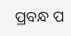ପ୍ରବନ୍ଧ ପ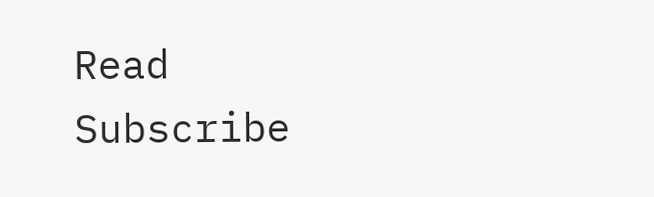Read
Subscribe